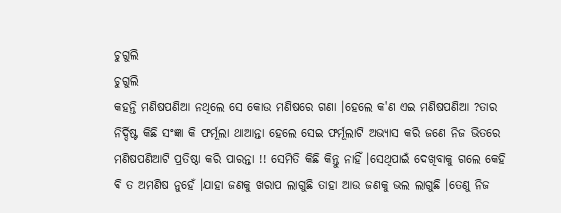ଚୁଗୁଲି
ଚୁଗୁଲି
କହନ୍ତି ମଣିଷପଣିଆ ନଥିଲେ ସେ କୋଉ ମଣିଷରେ ଗଣା ।ହେଲେ କ'ଣ ଏଇ ମଣିଷପଣିଆ ?ତାର ନିର୍ଦ୍ଦିଷ୍ଟ କିଛି ସଂଜ୍ଞା କି ଫର୍ମୂଲା ଥାଆନ୍ତା ହେଲେ ସେଇ ଫର୍ମୂଲାଟି ଅଭ୍ୟାସ କରି ଜଣେ ନିଜ ଭିତରେ ମଣିଷପଣିଆଟି ପ୍ରତିଷ୍ଠା କରି ପାରନ୍ତା !! ସେମିତି କିଛି କିନ୍ତୁ ନାହିଁ ।ସେଥିପାଇଁ ଦେଖିବାକୁ ଗଲେ କେହି ଵି ତ ଅମଣିଷ ନୁହେଁ ।ଯାହା ଜଣକୁ ଖରାପ ଲାଗୁଛି ତାହା ଆଉ ଜଣକୁ ଭଲ ଲାଗୁଛି ।ତେଣୁ ନିଜ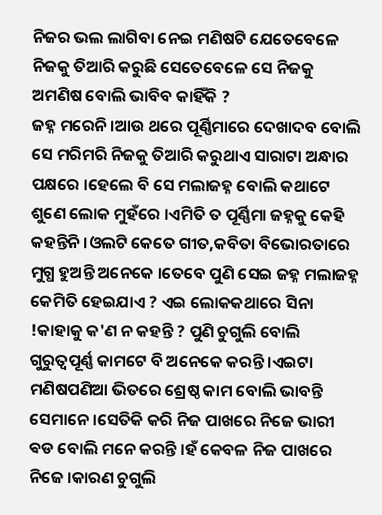ନିଜର ଭଲ ଲାଗିବା ନେଇ ମଣିଷଟି ଯେତେବେଳେ ନିଜକୁ ତିଆରି କରୁଛି ସେତେବେଳେ ସେ ନିଜକୁ ଅମଣିଷ ବୋଲି ଭାବିବ କାହିଁକି ?
ଜହ୍ନ ମରେନି ।ଆଉ ଥରେ ପୂର୍ଣ୍ଣିମାରେ ଦେଖାଦବ ବୋଲି ସେ ମରିମରି ନିଜକୁ ତିଆରି କରୁଥାଏ ସାରାଟା ଅନ୍ଧାର ପକ୍ଷରେ ।ହେଲେ ବି ସେ ମଲାଜହ୍ନ ବୋଲି କଥାଟେ ଶୁଣେ ଲୋକ ମୁହଁରେ ।ଏମିତି ତ ପୂର୍ଣ୍ଣିମା ଜହ୍ନକୁ କେହି କହନ୍ତିନି ।ଓଲଟି କେତେ ଗୀତ,କବିତା ବିଭୋରତାରେ ମୁଗ୍ଧ ହୁଅନ୍ତି ଅନେକେ ।ତେବେ ପୁଣି ସେଇ ଜହ୍ନ ମଲାଜହ୍ନ କେମିତି ହେଇଯାଏ ? ଏଇ ଲୋକକଥାରେ ସିନା !କାହାକୁ କ'ଣ ନ କହନ୍ତି ? ପୁଣି ଚୁଗୁଲି ବୋଲି ଗୁରୁତ୍ଵପୂର୍ଣ୍ଣ କାମଟେ ବି ଅନେକେ କରନ୍ତି ।ଏଇଟା ମଣିଷପଣିଆ ଭିତରେ ଶ୍ରେଷ୍ଠ କାମ ବୋଲି ଭାବନ୍ତି ସେମାନେ ।ସେତିକି କରି ନିଜ ପାଖରେ ନିଜେ ଭାରୀ ଵଡ ବୋଲି ମନେ କରନ୍ତି ।ହଁ କେବଳ ନିଜ ପାଖରେ ନିଜେ ।କାରଣ ଚୁଗୁଲି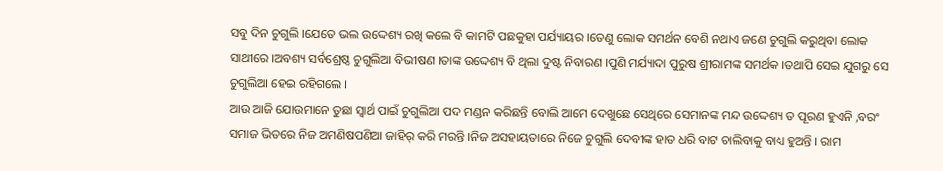ସବୁ ଦିନ ଚୁଗୁଲି ।ଯେତେ ଭଲ ଉଦ୍ଦେଶ୍ୟ ରଖି କଲେ ବି କାମଟି ପଛକୁହା ପର୍ଯ୍ୟାୟର ।ତେଣୁ ଲୋକ ସମର୍ଥନ ବେଶି ନଥାଏ ଜଣେ ଚୁଗୁଲି କରୁଥିବା ଲୋକ ସାଥୀରେ ।ଅବଶ୍ୟ ସର୍ବଶ୍ରେଷ୍ଠ ଚୁଗୁଲିଆ ବିଭୀଷଣ ।ତାଙ୍କ ଉଦ୍ଦେଶ୍ୟ ବି ଥିଲା ଦୁଷ୍ଟ ନିବାରଣ ।ପୁଣି ମର୍ଯ୍ୟାଦା ପୁରୁଷ ଶ୍ରୀରାମଙ୍କ ସମର୍ଥକ ।ତଥାପି ସେଇ ଯୁଗରୁ ସେ ଚୁଗୁଲିଆ ହେଇ ରହିଗଲେ ।
ଆଉ ଆଜି ଯୋଉମାନେ ତୁଛା ସ୍ଵାର୍ଥ ପାଇଁ ଚୁଗୁଲିଆ ପଦ ମଣ୍ଡନ କରିଛନ୍ତି ବୋଲି ଆମେ ଦେଖୁଛେ ସେଥିରେ ସେମାନଙ୍କ ମନ୍ଦ ଉଦ୍ଦେଶ୍ୟ ତ ପୂରଣ ହୁଏନି ,ବରଂ ସମାଜ ଭିତରେ ନିଜ ଅମଣିଷପଣିଆ ଜାହିର୍ କରି ମରନ୍ତି ।ନିଜ ଅସହାୟତାରେ ନିଜେ ଚୁଗୁଲି ଦେବୀଙ୍କ ହାତ ଧରି ବାଟ ଚାଲିବାକୁ ବାଧ୍ୟ ହୁଅନ୍ତି । ରାମ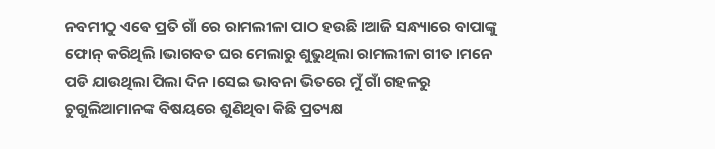ନବମୀଠୁ ଏଵେ ପ୍ରତି ଗାଁ ରେ ରାମଲୀଳା ପାଠ ହଉଛି ।ଆଜି ସନ୍ଧ୍ୟାରେ ବାପାଙ୍କୁ ଫୋନ୍ କରିଥିଲି ।ଭାଗବତ ଘର ମେଲାରୁ ଶୁଭୁଥିଲା ରାମଲୀଳା ଗୀତ ।ମନେ ପଡି ଯାଉଥିଲା ପିଲା ଦିନ ।ସେଇ ଭାବନା ଭିତରେ ମୁଁ ଗାଁ ଗହଳରୁ ଚୁଗୁଲିଆମାନଙ୍କ ବିଷୟରେ ଶୁଣିଥିବା କିଛି ପ୍ରତ୍ୟକ୍ଷ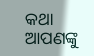କଥା ଆପଣଙ୍କୁ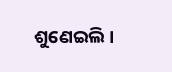ଶୁଣେଇଲି ।